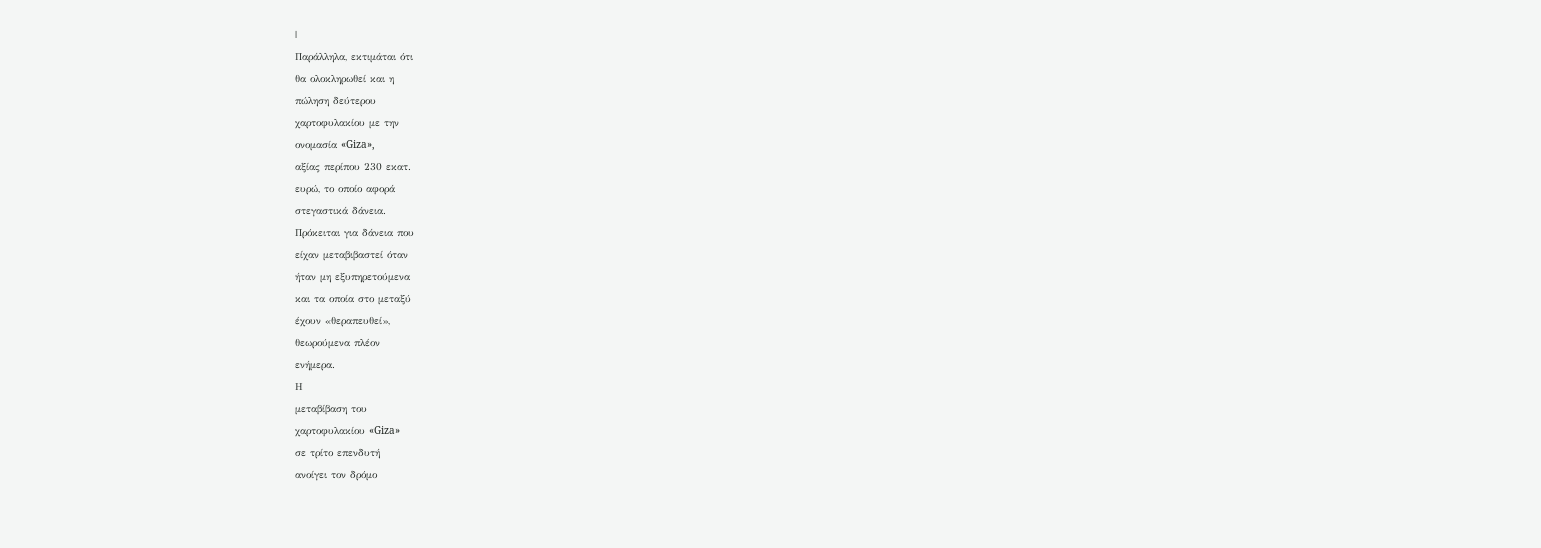|
Παράλληλα, εκτιμάται ότι
θα ολοκληρωθεί και η
πώληση δεύτερου
χαρτοφυλακίου με την
ονομασία «Giza»,
αξίας περίπου 230 εκατ.
ευρώ, το οποίο αφορά
στεγαστικά δάνεια.
Πρόκειται για δάνεια που
είχαν μεταβιβαστεί όταν
ήταν μη εξυπηρετούμενα
και τα οποία στο μεταξύ
έχουν «θεραπευθεί»,
θεωρούμενα πλέον
ενήμερα.
Η
μεταβίβαση του
χαρτοφυλακίου «Giza»
σε τρίτο επενδυτή
ανοίγει τον δρόμο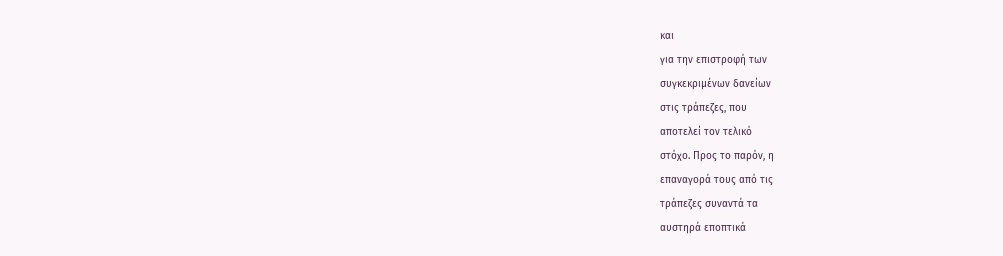και
για την επιστροφή των
συγκεκριμένων δανείων
στις τράπεζες, που
αποτελεί τον τελικό
στόχο. Προς το παρόν, η
επαναγορά τους από τις
τράπεζες συναντά τα
αυστηρά εποπτικά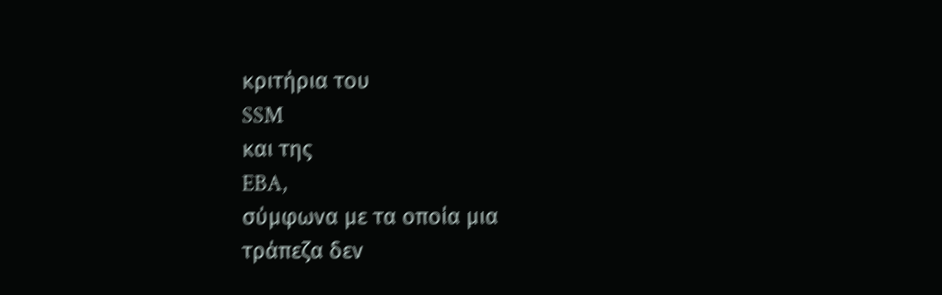κριτήρια του
SSM
και της
EBA,
σύμφωνα με τα οποία μια
τράπεζα δεν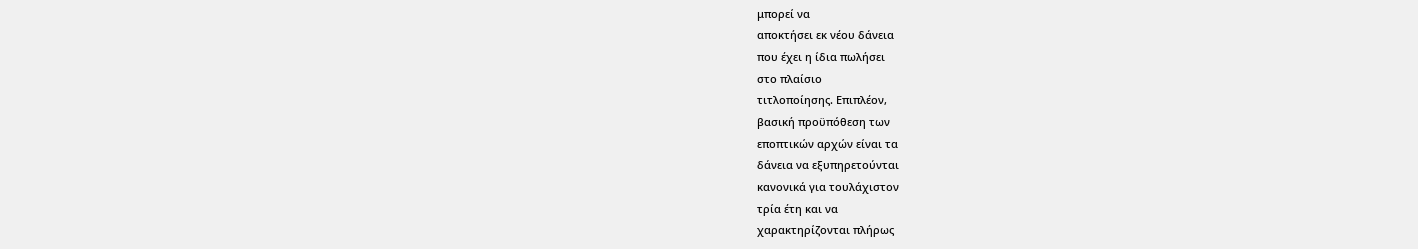μπορεί να
αποκτήσει εκ νέου δάνεια
που έχει η ίδια πωλήσει
στο πλαίσιο
τιτλοποίησης. Επιπλέον,
βασική προϋπόθεση των
εποπτικών αρχών είναι τα
δάνεια να εξυπηρετούνται
κανονικά για τουλάχιστον
τρία έτη και να
χαρακτηρίζονται πλήρως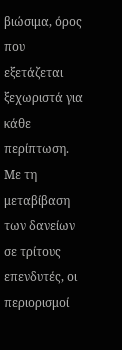βιώσιμα, όρος που
εξετάζεται ξεχωριστά για
κάθε περίπτωση.
Με τη
μεταβίβαση των δανείων
σε τρίτους επενδυτές, οι
περιορισμοί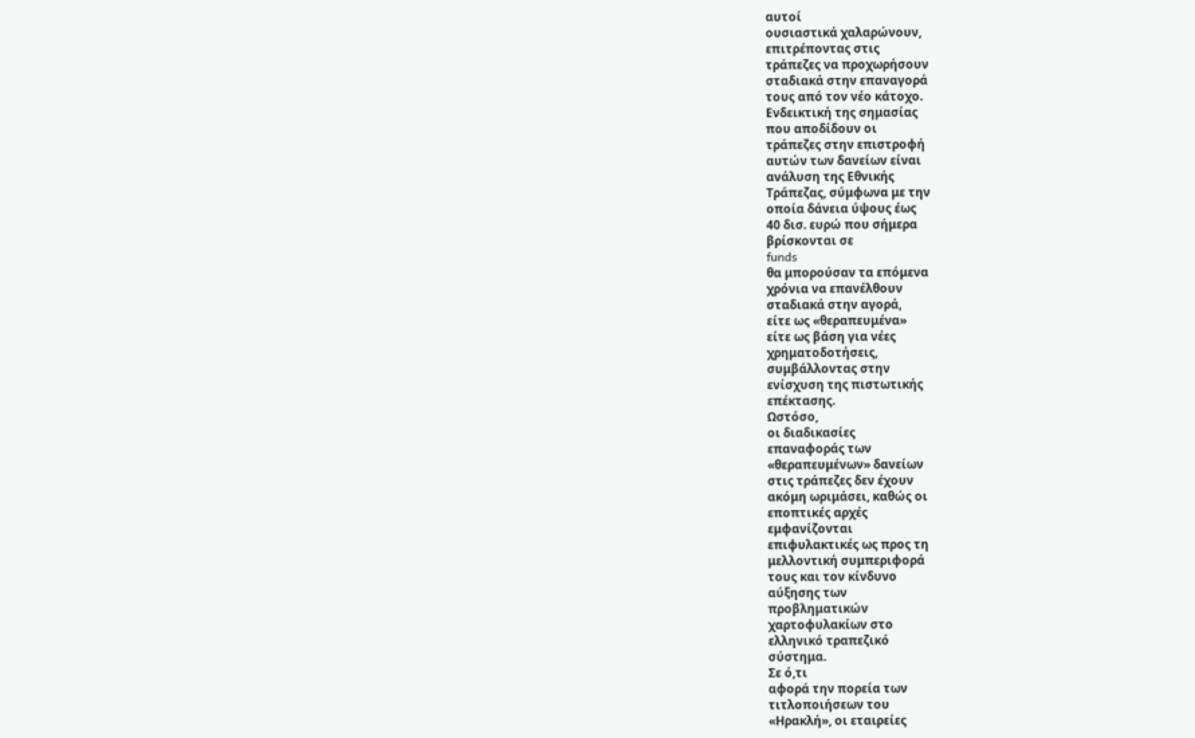αυτοί
ουσιαστικά χαλαρώνουν,
επιτρέποντας στις
τράπεζες να προχωρήσουν
σταδιακά στην επαναγορά
τους από τον νέο κάτοχο.
Ενδεικτική της σημασίας
που αποδίδουν οι
τράπεζες στην επιστροφή
αυτών των δανείων είναι
ανάλυση της Εθνικής
Τράπεζας, σύμφωνα με την
οποία δάνεια ύψους έως
40 δισ. ευρώ που σήμερα
βρίσκονται σε
funds
θα μπορούσαν τα επόμενα
χρόνια να επανέλθουν
σταδιακά στην αγορά,
είτε ως «θεραπευμένα»
είτε ως βάση για νέες
χρηματοδοτήσεις,
συμβάλλοντας στην
ενίσχυση της πιστωτικής
επέκτασης.
Ωστόσο,
οι διαδικασίες
επαναφοράς των
«θεραπευμένων» δανείων
στις τράπεζες δεν έχουν
ακόμη ωριμάσει, καθώς οι
εποπτικές αρχές
εμφανίζονται
επιφυλακτικές ως προς τη
μελλοντική συμπεριφορά
τους και τον κίνδυνο
αύξησης των
προβληματικών
χαρτοφυλακίων στο
ελληνικό τραπεζικό
σύστημα.
Σε ό,τι
αφορά την πορεία των
τιτλοποιήσεων του
«Ηρακλή», οι εταιρείες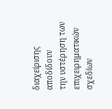διαχείρισης αποδίδουν
την υστέρηση των
επιχειρηματικών σχεδίων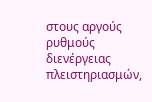στους αργούς ρυθμούς
διενέργειας
πλειστηριασμών,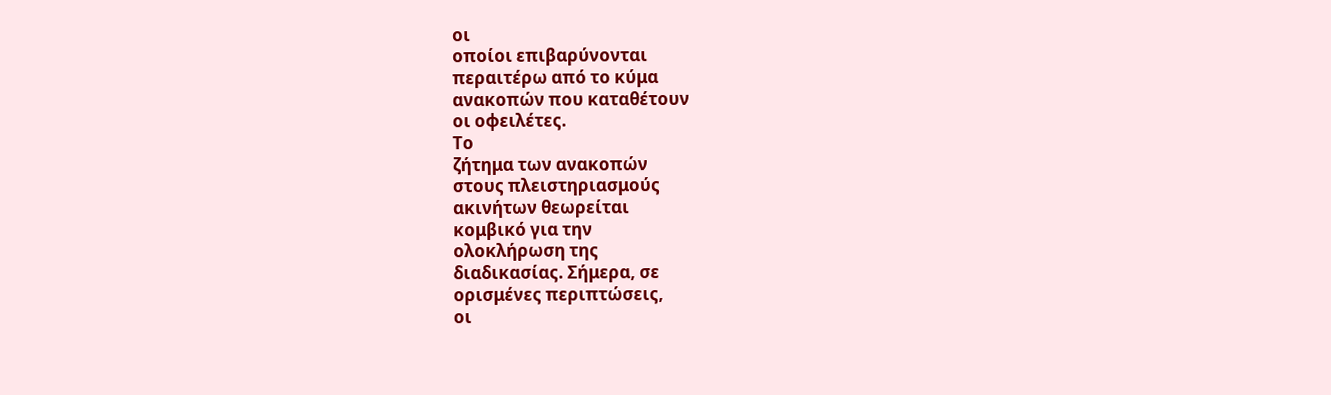οι
οποίοι επιβαρύνονται
περαιτέρω από το κύμα
ανακοπών που καταθέτουν
οι οφειλέτες.
Το
ζήτημα των ανακοπών
στους πλειστηριασμούς
ακινήτων θεωρείται
κομβικό για την
ολοκλήρωση της
διαδικασίας. Σήμερα, σε
ορισμένες περιπτώσεις,
οι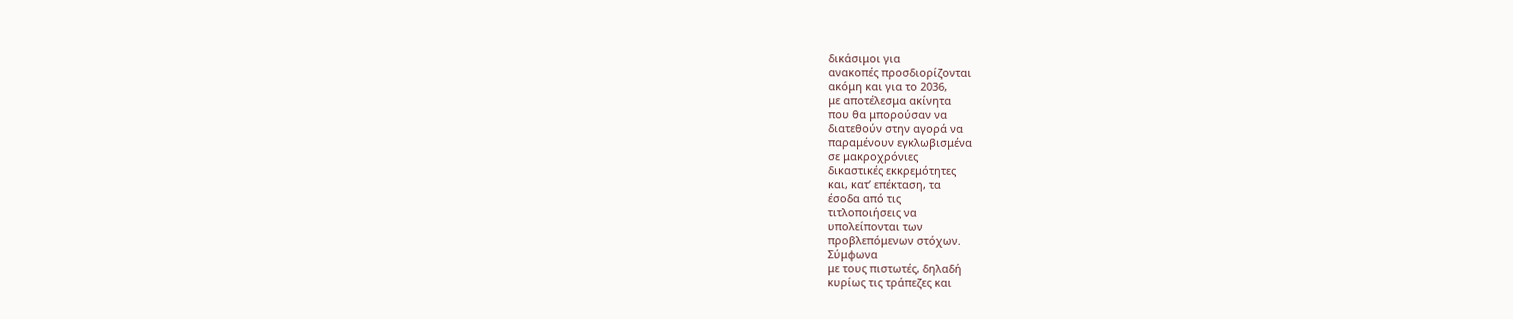δικάσιμοι για
ανακοπές προσδιορίζονται
ακόμη και για το 2036,
με αποτέλεσμα ακίνητα
που θα μπορούσαν να
διατεθούν στην αγορά να
παραμένουν εγκλωβισμένα
σε μακροχρόνιες
δικαστικές εκκρεμότητες
και, κατ’ επέκταση, τα
έσοδα από τις
τιτλοποιήσεις να
υπολείπονται των
προβλεπόμενων στόχων.
Σύμφωνα
με τους πιστωτές, δηλαδή
κυρίως τις τράπεζες και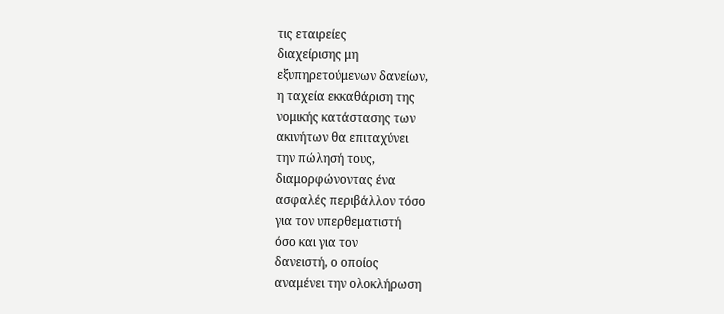τις εταιρείες
διαχείρισης μη
εξυπηρετούμενων δανείων,
η ταχεία εκκαθάριση της
νομικής κατάστασης των
ακινήτων θα επιταχύνει
την πώλησή τους,
διαμορφώνοντας ένα
ασφαλές περιβάλλον τόσο
για τον υπερθεματιστή
όσο και για τον
δανειστή, ο οποίος
αναμένει την ολοκλήρωση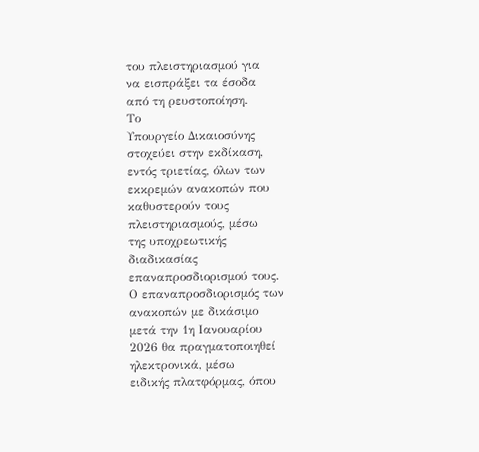του πλειστηριασμού για
να εισπράξει τα έσοδα
από τη ρευστοποίηση.
Το
Υπουργείο Δικαιοσύνης
στοχεύει στην εκδίκαση,
εντός τριετίας, όλων των
εκκρεμών ανακοπών που
καθυστερούν τους
πλειστηριασμούς, μέσω
της υποχρεωτικής
διαδικασίας
επαναπροσδιορισμού τους.
Ο επαναπροσδιορισμός των
ανακοπών με δικάσιμο
μετά την 1η Ιανουαρίου
2026 θα πραγματοποιηθεί
ηλεκτρονικά, μέσω
ειδικής πλατφόρμας, όπου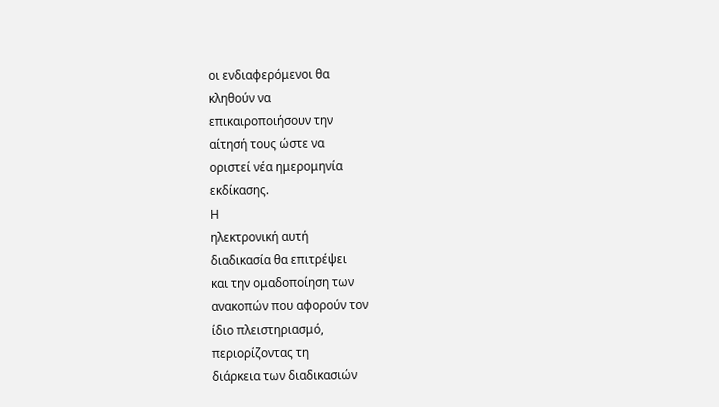οι ενδιαφερόμενοι θα
κληθούν να
επικαιροποιήσουν την
αίτησή τους ώστε να
οριστεί νέα ημερομηνία
εκδίκασης.
Η
ηλεκτρονική αυτή
διαδικασία θα επιτρέψει
και την ομαδοποίηση των
ανακοπών που αφορούν τον
ίδιο πλειστηριασμό,
περιορίζοντας τη
διάρκεια των διαδικασιών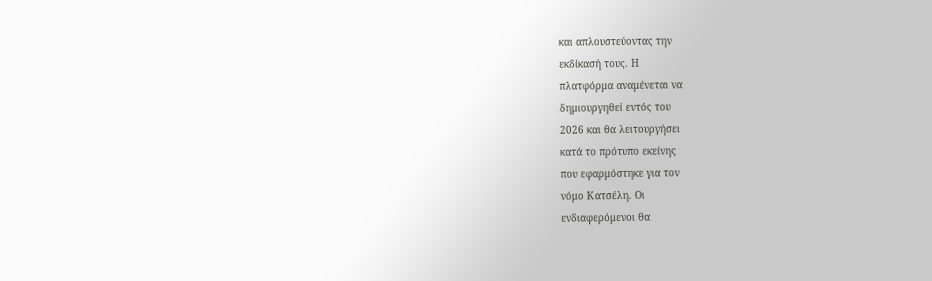και απλουστεύοντας την
εκδίκασή τους. Η
πλατφόρμα αναμένεται να
δημιουργηθεί εντός του
2026 και θα λειτουργήσει
κατά το πρότυπο εκείνης
που εφαρμόστηκε για τον
νόμο Κατσέλη. Οι
ενδιαφερόμενοι θα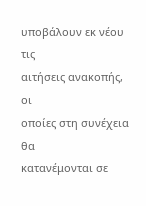υποβάλουν εκ νέου τις
αιτήσεις ανακοπής, οι
οποίες στη συνέχεια θα
κατανέμονται σε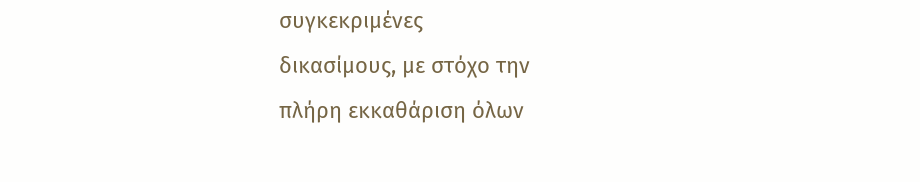συγκεκριμένες
δικασίμους, με στόχο την
πλήρη εκκαθάριση όλων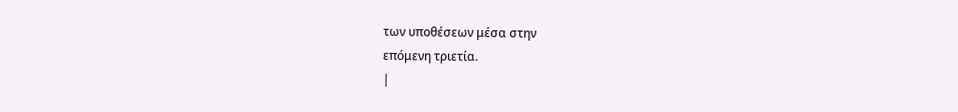των υποθέσεων μέσα στην
επόμενη τριετία.
|